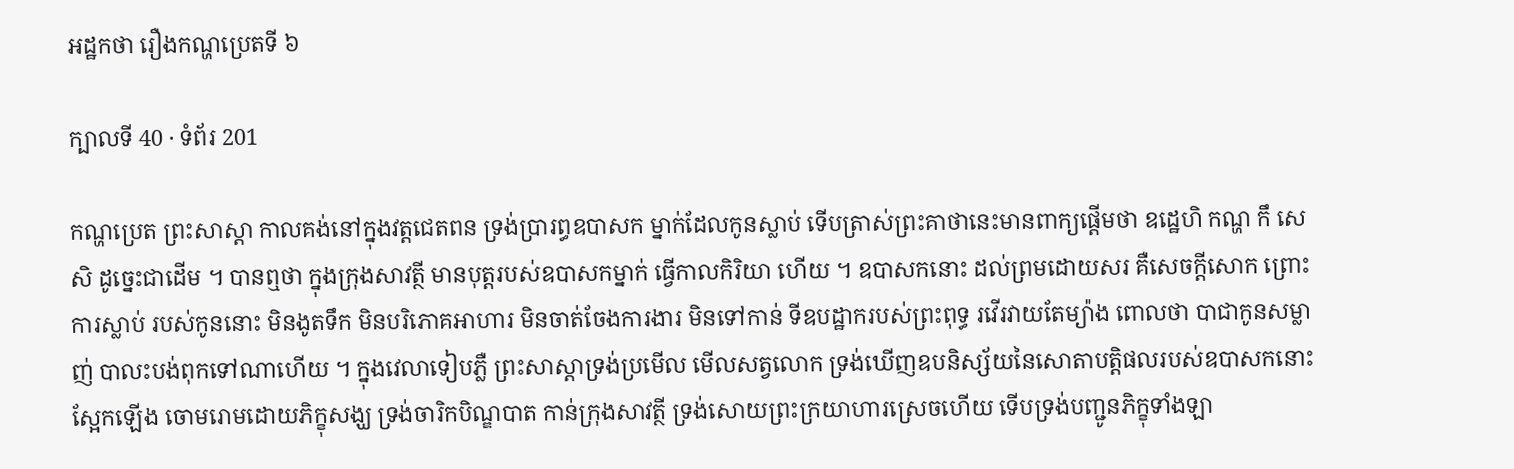អដ្ឋកថា រឿងកណ្ហប្រេតទី ៦

ក្បាលទី 40 · ទំព័រ 201

កណ្ហប្រេត ព្រះសាស្តា កាលគង់នៅក្នុងវត្តជេតពន ទ្រង់ប្រារព្ធឧបាសក ម្នាក់ដែលកូនស្លាប់ ទើបត្រាស់ព្រះគាថានេះមានពាក្យផ្តើមថា ឧដ្ឋេហិ កណ្ហ កឹ សេសិ ដូច្នេះជាដើម ។ បានឮថា ក្នុងក្រុងសាវត្ថី មានបុត្តរបស់ឧបាសកម្នាក់ ធ្វើកាលកិរិយា ហើយ ។ ឧបាសកនោះ ដល់ព្រមដោយសរ គឺសេចក្តីសោក ព្រោះការស្លាប់ របស់កូននោះ មិនងូតទឹក មិនបរិភោគអាហារ មិនចាត់ចែងការងារ មិនទៅកាន់ ទីឧបដ្ឋាករបស់ព្រះពុទ្ធ រវើរវាយតែម្យ៉ាង ពោលថា បាជាកូនសម្លាញ់ បាលះបង់ពុកទៅណាហើយ ។ ក្នុងវេលាទៀបភ្លឺ ព្រះសាស្តាទ្រង់ប្រមើល មើលសត្វលោក ទ្រង់ឃើញឧបនិស្ស័យនៃសោតាបត្តិផលរបស់ឧបាសកនោះ ស្អែកឡើង ចោមរោមដោយភិក្ខុសង្ឃ ទ្រង់ចារិកបិណ្ឌបាត កាន់ក្រុងសាវត្ថី ទ្រង់សោយព្រះក្រយាហារស្រេចហើយ ទើបទ្រង់បញ្ជូនភិក្ខុទាំងឡា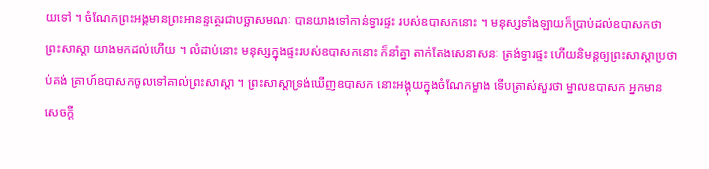យទៅ ។ ចំណែកព្រះអង្គមានព្រះអានន្ទត្ថេរជាបច្ឆាសមណៈ បានយាងទៅកាន់ទ្វារផ្ទះ របស់ឧបាសកនោះ ។ មនុស្សទាំងឡាយក៏ប្រាប់ដល់ឧបាសកថា ព្រះសាស្តា យាងមកដល់ហើយ ។ លំដាប់នោះ មនុស្សក្នុងផ្ទះរបស់ឧបាសកនោះ ក៏នាំគ្នា តាក់តែងសេនាសនៈ ត្រង់ទ្វារផ្ទះ ហើយនិមន្តឲ្យព្រះសាស្តាប្រថាប់គង់ គ្រាហ៍ឧបាសកចូលទៅគាល់ព្រះសាស្តា ។ ព្រះសាស្តាទ្រង់ឃើញឧបាសក នោះអង្គុយក្នុងចំណែកម្ខាង ទើបត្រាស់សួរថា ម្នាលឧបាសក អ្នកមាន សេចក្តី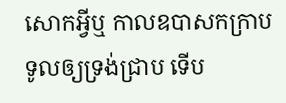សោកអ្វីឬ កាលឧបាសកក្រាបទូលឲ្យទ្រង់ជ្រាប ទើប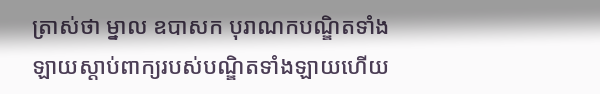ត្រាស់ថា ម្នាល ឧបាសក បុរាណកបណ្ឌិតទាំងឡាយស្តាប់ពាក្យរបស់បណ្ឌិតទាំងឡាយហើយ